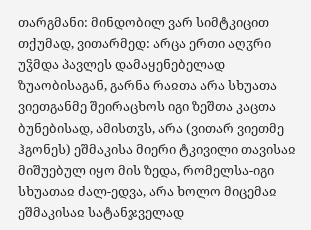თარგმანი: მინდობილ ვარ სიმტკიცით თქუმად, ვითარმედ: არცა ერთი აღჳრი უჴმდა პავლეს დამაყენებელად ზუაობისაგან, გარნა რაჲთა არა სხუათა ვიეთგანმე შეირაცხოს იგი ზეშთა კაცთა ბუნებისად, ამისთჳს, არა (ვითარ ვიეთმე ჰგონეს) ეშმაკისა მიერი ტკივილი თავისაჲ მიშუებულ იყო მის ზედა, რომელსა-იგი სხუათაჲ ძალ-ედვა, არა ხოლო მიცემაჲ ეშმაკისაჲ სატანჯველად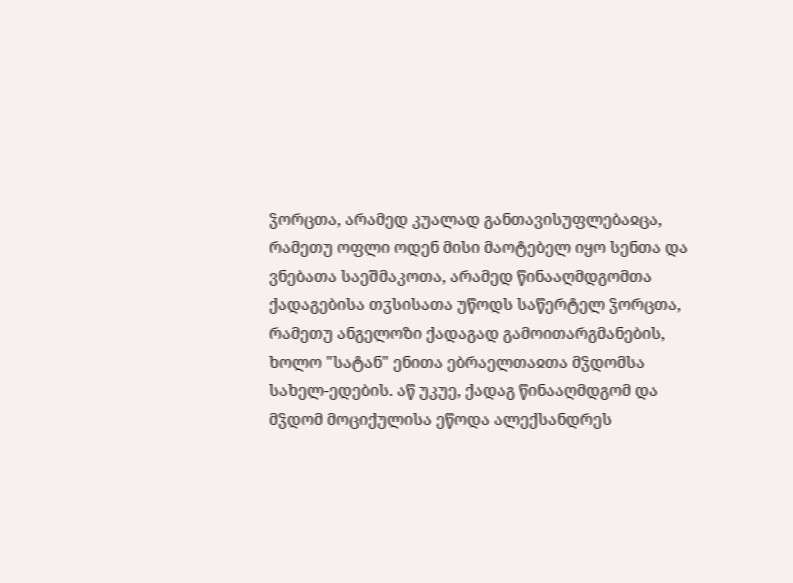ჴორცთა, არამედ კუალად განთავისუფლებაჲცა, რამეთუ ოფლი ოდენ მისი მაოტებელ იყო სენთა და ვნებათა საეშმაკოთა, არამედ წინააღმდგომთა ქადაგებისა თჳსისათა უწოდს საწერტელ ჴორცთა, რამეთუ ანგელოზი ქადაგად გამოითარგმანების, ხოლო "სატან" ენითა ებრაელთაჲთა მჴდომსა სახელ-ედების. აწ უკუე, ქადაგ წინააღმდგომ და მჴდომ მოციქულისა ეწოდა ალექსანდრეს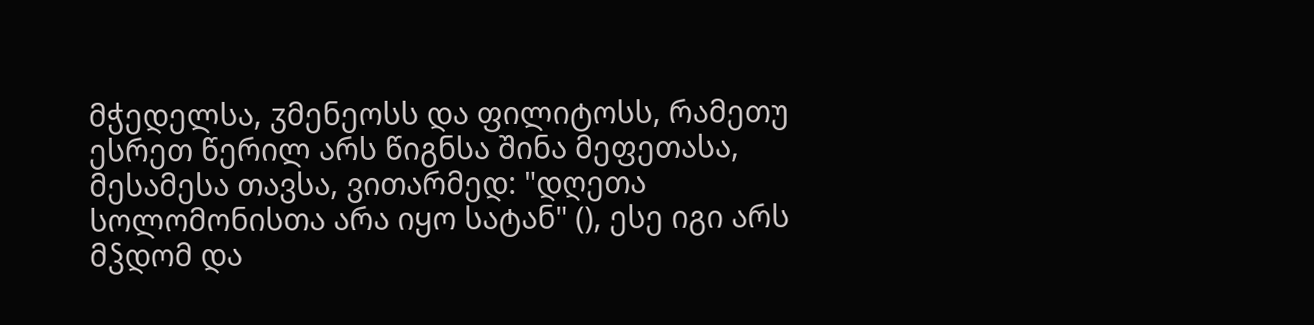მჭედელსა, ჳმენეოსს და ფილიტოსს, რამეთუ ესრეთ წერილ არს წიგნსა შინა მეფეთასა, მესამესა თავსა, ვითარმედ: "დღეთა სოლომონისთა არა იყო სატან" (), ესე იგი არს მჴდომ და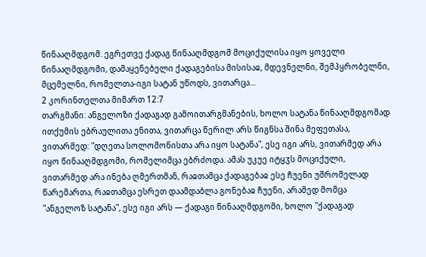წინააღმდგომ. ეგრეთვე ქადაგ წინააღმდგომ მოციქულისა იყო ყოველი წინააღმდგომი, დამაყენებელი ქადაგებისა მისისაჲ, მდევნელნი, შემპყრობელნი, მცემელნი, რომელთა-იგი სატან უწოდს, ვითარცა...
2 კორინთელთა მიმართ 12:7
თარგმანი: ანგელოზი ქადაგად გამოითარგმანების, ხოლო სატანა წინააღმდგომად ითქუმის ებრაულითა ენითა, ვითარცა წერილ არს წიგნსა შინა მეფეთასა, ვითარმედ: "დღეთა სოლომონისთა არა იყო სატანა", ესე იგი არს, ვითარმედ არა იყო წინააღმდგომი, რომელიმცა ებრძოდა. ამას უკუე იტყჳს მოციქული, ვითარმედ არა ინება ღმერთმან, რაჲთამცა ქადაგებაჲ ესე ჩუენი უშრომელად წარემართა, რაჲთამცა ესრეთ დაამდაბლა გონებაჲ ჩუენი, არამედ მომცა "ანგელოზ სატანა", ესე იგი არს — ქადაგი წინააღმდგომი, ხოლო "ქადაგად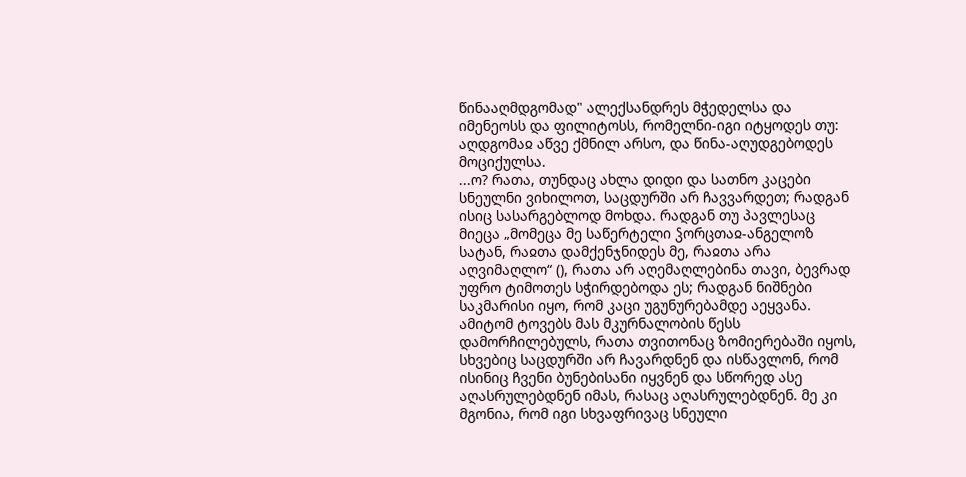წინააღმდგომად" ალექსანდრეს მჭედელსა და იმენეოსს და ფილიტოსს, რომელნი-იგი იტყოდეს თუ: აღდგომაჲ აწვე ქმნილ არსო, და წინა-აღუდგებოდეს მოციქულსა.
...ო? რათა, თუნდაც ახლა დიდი და სათნო კაცები სნეულნი ვიხილოთ, საცდურში არ ჩავვარდეთ; რადგან ისიც სასარგებლოდ მოხდა. რადგან თუ პავლესაც მიეცა „მომეცა მე საწერტელი ჴორცთაჲ-ანგელოზ სატან, რაჲთა დამქენჯნიდეს მე, რაჲთა არა აღვიმაღლო“ (), რათა არ აღემაღლებინა თავი, ბევრად უფრო ტიმოთეს სჭირდებოდა ეს; რადგან ნიშნები საკმარისი იყო, რომ კაცი უგუნურებამდე აეყვანა. ამიტომ ტოვებს მას მკურნალობის წესს დამორჩილებულს, რათა თვითონაც ზომიერებაში იყოს, სხვებიც საცდურში არ ჩავარდნენ და ისწავლონ, რომ ისინიც ჩვენი ბუნებისანი იყვნენ და სწორედ ასე აღასრულებდნენ იმას, რასაც აღასრულებდნენ. მე კი მგონია, რომ იგი სხვაფრივაც სნეული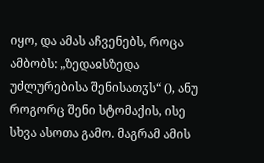იყო, და ამას აჩვენებს, როცა ამბობს: „ზედაჲსზედა უძლურებისა შენისათჳს“ (), ანუ როგორც შენი სტომაქის, ისე სხვა ასოთა გამო. მაგრამ ამის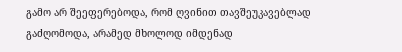გამო არ შეეფერებოდა, რომ ღვინით თავშეუკავებლად გაძღომოდა, არამედ მხოლოდ იმდენად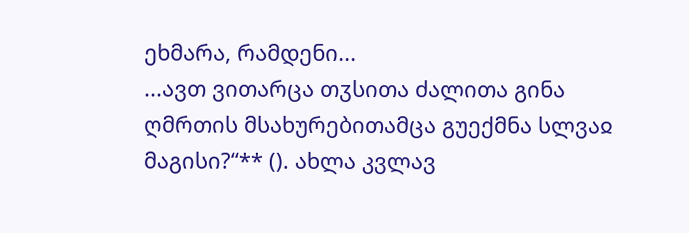ეხმარა, რამდენი...
...ავთ ვითარცა თჳსითა ძალითა გინა ღმრთის მსახურებითამცა გუექმნა სლვაჲ მაგისი?“** (). ახლა კვლავ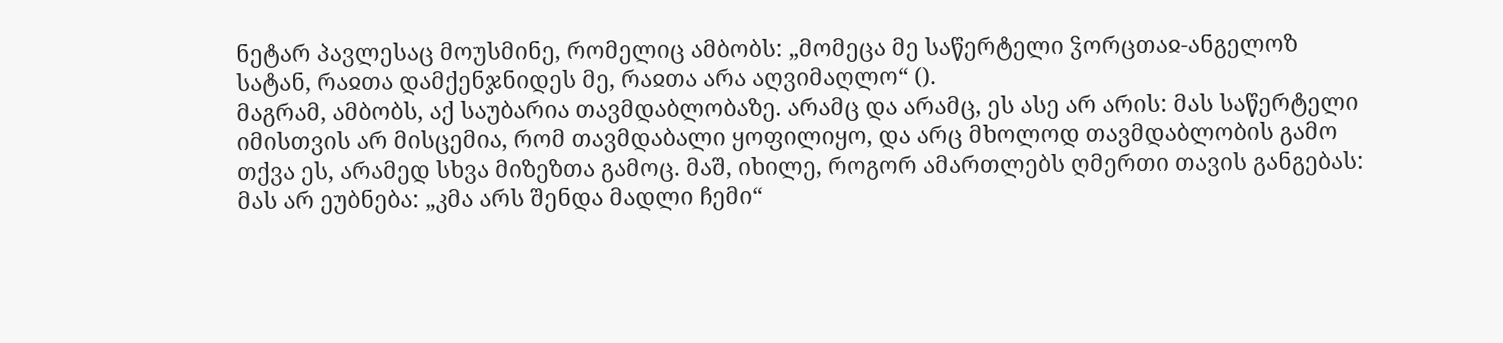ნეტარ პავლესაც მოუსმინე, რომელიც ამბობს: „მომეცა მე საწერტელი ჴორცთაჲ-ანგელოზ სატან, რაჲთა დამქენჯნიდეს მე, რაჲთა არა აღვიმაღლო“ ().
მაგრამ, ამბობს, აქ საუბარია თავმდაბლობაზე. არამც და არამც, ეს ასე არ არის: მას საწერტელი იმისთვის არ მისცემია, რომ თავმდაბალი ყოფილიყო, და არც მხოლოდ თავმდაბლობის გამო თქვა ეს, არამედ სხვა მიზეზთა გამოც. მაშ, იხილე, როგორ ამართლებს ღმერთი თავის განგებას: მას არ ეუბნება: „კმა არს შენდა მადლი ჩემი“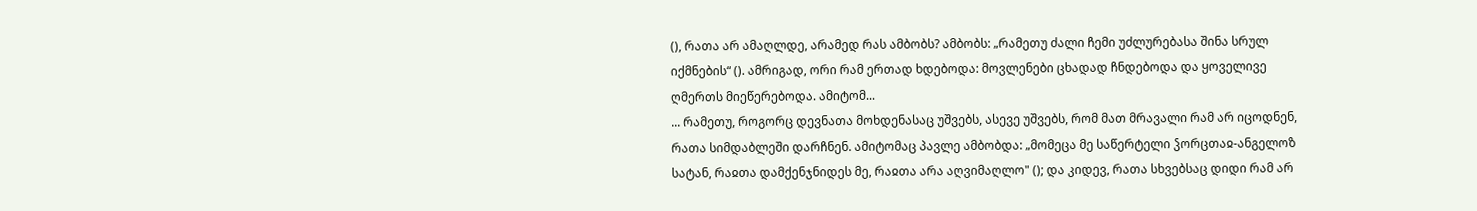(), რათა არ ამაღლდე, არამედ რას ამბობს? ამბობს: „რამეთუ ძალი ჩემი უძლურებასა შინა სრულ იქმნების“ (). ამრიგად, ორი რამ ერთად ხდებოდა: მოვლენები ცხადად ჩნდებოდა და ყოველივე ღმერთს მიეწერებოდა. ამიტომ...
... რამეთუ, როგორც დევნათა მოხდენასაც უშვებს, ასევე უშვებს, რომ მათ მრავალი რამ არ იცოდნენ, რათა სიმდაბლეში დარჩნენ. ამიტომაც პავლე ამბობდა: „მომეცა მე საწერტელი ჴორცთაჲ-ანგელოზ სატან, რაჲთა დამქენჯნიდეს მე, რაჲთა არა აღვიმაღლო" (); და კიდევ, რათა სხვებსაც დიდი რამ არ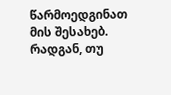წარმოედგინათ მის შესახებ. რადგან, თუ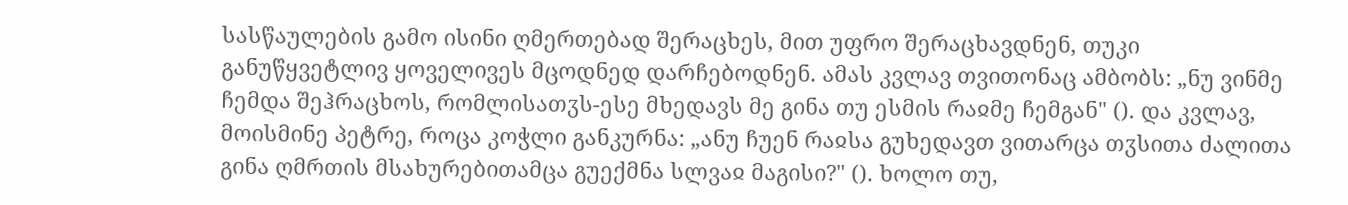სასწაულების გამო ისინი ღმერთებად შერაცხეს, მით უფრო შერაცხავდნენ, თუკი განუწყვეტლივ ყოველივეს მცოდნედ დარჩებოდნენ. ამას კვლავ თვითონაც ამბობს: „ნუ ვინმე ჩემდა შეჰრაცხოს, რომლისათჳს-ესე მხედავს მე გინა თუ ესმის რაჲმე ჩემგან" (). და კვლავ, მოისმინე პეტრე, როცა კოჭლი განკურნა: „ანუ ჩუენ რაჲსა გუხედავთ ვითარცა თჳსითა ძალითა გინა ღმრთის მსახურებითამცა გუექმნა სლვაჲ მაგისი?" (). ხოლო თუ,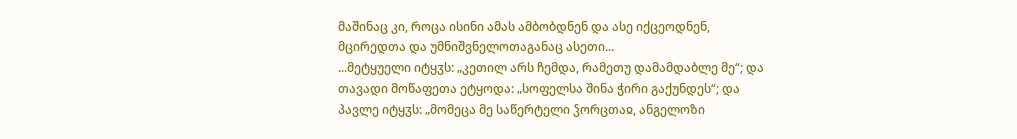მაშინაც კი, როცა ისინი ამას ამბობდნენ და ასე იქცეოდნენ, მცირედთა და უმნიშვნელოთაგანაც ასეთი...
...მეტყუელი იტყჳს: „კეთილ არს ჩემდა, რამეთუ დამამდაბლე მე“; და თავადი მოწაფეთა ეტყოდა: „სოფელსა შინა ჭირი გაქუნდეს“; და პავლე იტყჳს: „მომეცა მე საწერტელი ჴორცთაჲ, ანგელოზი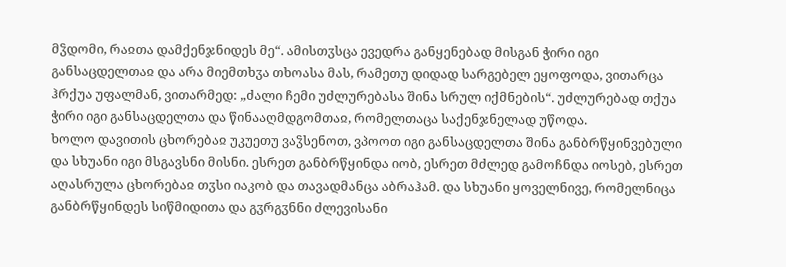მჴდომი, რაჲთა დამქენჯნიდეს მე“. ამისთჳსცა ევედრა განყენებად მისგან ჭირი იგი განსაცდელთაჲ და არა მიემთხჳა თხოასა მას, რამეთუ დიდად სარგებელ ეყოფოდა, ვითარცა ჰრქუა უფალმან, ვითარმედ: „ძალი ჩემი უძლურებასა შინა სრულ იქმნების“. უძლურებად თქუა ჭირი იგი განსაცდელთა და წინააღმდგომთაჲ, რომელთაცა საქენჯნელად უწოდა.
ხოლო დავითის ცხორებაჲ უკუეთუ ვაჴსენოთ, ვპოოთ იგი განსაცდელთა შინა განბრწყინვებული და სხუანი იგი მსგავსნი მისნი. ესრეთ განბრწყინდა იობ, ესრეთ მძლედ გამოჩნდა იოსებ, ესრეთ აღასრულა ცხორებაჲ თჳსი იაკობ და თავადმანცა აბრაჰამ. და სხუანი ყოველნივე, რომელნიცა განბრწყინდეს სიწმიდითა და გჳრგჳნნი ძლევისანი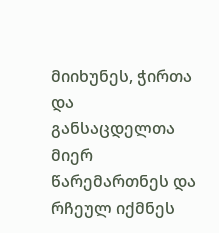მიიხუნეს, ჭირთა და განსაცდელთა მიერ წარემართნეს და რჩეულ იქმნეს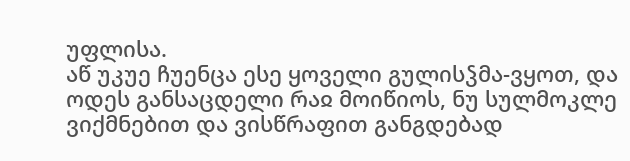უფლისა.
აწ უკუე ჩუენცა ესე ყოველი გულისჴმა-ვყოთ, და ოდეს განსაცდელი რაჲ მოიწიოს, ნუ სულმოკლე ვიქმნებით და ვისწრაფით განგდებად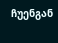ჩუენგან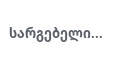სარგებელი...